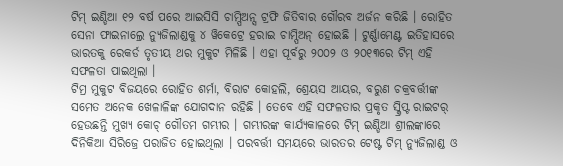ଟିମ୍ ଇଣ୍ଡିଆ ୧୨ ବର୍ଷ ପରେ ଆଇସିସି ଚାମ୍ପିଅନ୍ସ ଟ୍ରଫି ଜିତିବାର ଗୌରବ ଅର୍ଜନ କରିଛି । ରୋହିତ ସେନା ଫାଇନାଲ୍ରେ ନ୍ୟୁଜିଲାଣ୍ଡକୁ ୪ ୱିକେଟ୍ରେ ହରାଇ ଚାମ୍ପିଅନ୍ ହୋଇଛି । ଟୁର୍ଣ୍ଣାମେଣ୍ଟ ଇତିହାସରେ ଭାରତକୁ ରେକର୍ଡ ତୃତୀୟ ଥର ମୁକୁଟ ମିଳିଛି । ଏହା ପୂର୍ବରୁ ୨୦୦୨ ଓ ୨୦୧୩ରେ ଟିମ୍ ଏହି ସଫଳତା ପାଇଥିଲା ।
ଟିମ୍ର ମୁକୁଟ ବିଜୟରେ ରୋହିତ ଶର୍ମା, ବିରାଟ କୋହଲି, ଶ୍ରେୟସ ଆୟର, ବରୁଣ ଚକ୍ରବର୍ତ୍ତୀଙ୍କ ସମେତ ଅନେକ ଖେଳାଳିଙ୍କ ଯୋଗଦାନ ରହିଛି । ତେବେ ଏହି ସଫଳତାର ପ୍ରକୃତ ସ୍କ୍ରିପ୍ଟ ରାଇଟର୍ ହେଉଛନ୍ତି ମୁଖ୍ୟ କୋଚ୍ ଗୌତମ ଗମ୍ଭୀର । ଗମ୍ଭୀରଙ୍କ କାର୍ଯ୍ୟକାଳରେ ଟିମ୍ ଇଣ୍ଡିଆ ଶ୍ରୀଲଙ୍କାରେ ଦିନିକିଆ ସିରିଜ୍ରେ ପରାଜିତ ହୋଇଥିଲା । ପରବର୍ତ୍ତୀ ସମୟରେ ଭାରତର ଟେଷ୍ଟ ଟିମ୍ ନ୍ୟୁଜିଲାଣ୍ଡ ଓ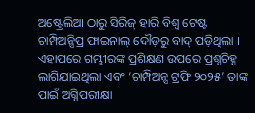ଅଷ୍ଟ୍ରେଲିଆ ଠାରୁ ସିରିଜ୍ ହାରି ବିଶ୍ୱ ଟେଷ୍ଟ ଚାମ୍ପିଅନ୍ସିପ୍ର ଫାଇନାଲ୍ ଦୌଡ଼ରୁ ବାଦ୍ ପଡ଼ିଥିଲା । ଏହାପରେ ଗମ୍ଭୀରଙ୍କ ପ୍ରଶିକ୍ଷଣ ଉପରେ ପ୍ରଶ୍ନଚିହ୍ନ ଲାଗିଯାଇଥିଲା ଏବଂ ‘ଚାମ୍ପିଅନ୍ସ ଟ୍ରଫି ୨୦୨୫’ ତାଙ୍କ ପାଇଁ ଅଗ୍ନିପରୀକ୍ଷା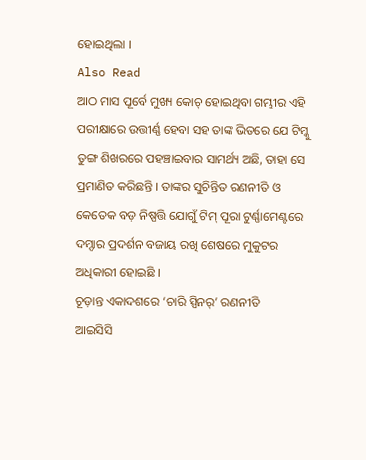ହୋଇଥିଲା ।
Also Read
ଆଠ ମାସ ପୂର୍ବେ ମୁଖ୍ୟ କୋଚ୍ ହୋଇଥିବା ଗମ୍ଭୀର ଏହି ପରୀକ୍ଷାରେ ଉତ୍ତୀର୍ଣ୍ଣ ହେବା ସହ ତାଙ୍କ ଭିତରେ ଯେ ଟିମ୍କୁ ତୁଙ୍ଗ ଶିଖରରେ ପହଞ୍ଚାଇବାର ସାମର୍ଥ୍ୟ ଅଛି, ତାହା ସେ ପ୍ରମାଣିତ କରିଛନ୍ତି । ତାଙ୍କର ସୁଚିନ୍ତିତ ରଣନୀତି ଓ କେତେକ ବଡ଼ ନିଷ୍ପତ୍ତି ଯୋଗୁଁ ଟିମ୍ ପୂରା ଟୁର୍ଣ୍ଣାମେଣ୍ଟରେ ଦମ୍ଦାର ପ୍ରଦର୍ଶନ ବଜାୟ ରଖି ଶେଷରେ ମୁକୁଟର ଅଧିକାରୀ ହୋଇଛି ।
ଚୂଡ଼ାନ୍ତ ଏକାଦଶରେ ‘ଚାରି ସ୍ପିନର୍’ ରଣନୀତି
ଆଇସିସି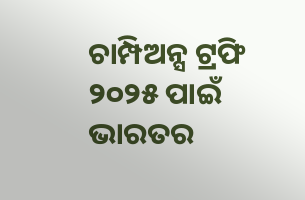ଚାମ୍ପିଅନ୍ସ ଟ୍ରଫି ୨୦୨୫ ପାଇଁ ଭାରତର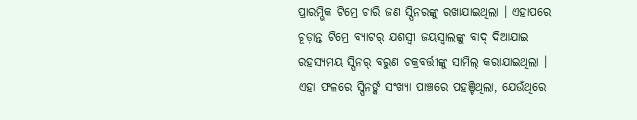ପ୍ରାରମ୍ଭିକ ଟିମ୍ରେ ଚାରି ଜଣ ସ୍ପିନରଙ୍କୁ ରଖାଯାଇଥିଲା । ଏହାପରେ ଚୂଡ଼ାନ୍ତ ଟିମ୍ରେ ବ୍ୟାଟର୍ ଯଶସ୍ୱୀ ଜୟସ୍ୱାଲଙ୍କୁ ବାଦ୍ ଦିଆଯାଇ ରହସ୍ୟମୟ ସ୍ପିନର୍ ବରୁଣ ଚକ୍ରବର୍ତ୍ତୀଙ୍କୁ ସାମିଲ୍ କରାଯାଇଥିଲା । ଏହା ଫଳରେ ସ୍ପିନର୍ଙ୍କ ସଂଖ୍ୟା ପାଞ୍ଚରେ ପହଞ୍ଚିଥିଲା, ଯେଉଁଥିରେ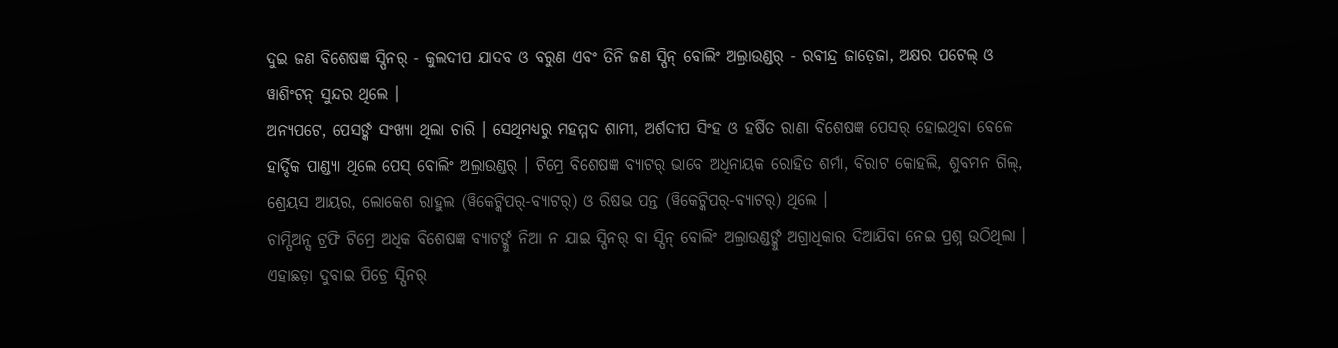ଦୁଇ ଜଣ ବିଶେଷଜ୍ଞ ସ୍ପିନର୍ - କୁଲଦୀପ ଯାଦବ ଓ ବରୁଣ ଏବଂ ତିନି ଜଣ ସ୍ପିନ୍ ବୋଲିଂ ଅଲ୍ରାଉଣ୍ଡର୍ - ରବୀନ୍ଦ୍ର ଜାଡ଼େଜା, ଅକ୍ଷର ପଟେଲ୍ ଓ ୱାଶିଂଟନ୍ ସୁନ୍ଦର ଥିଲେ ।
ଅନ୍ୟପଟେ, ପେସର୍ଙ୍କ ସଂଖ୍ୟା ଥିଲା ଚାରି । ସେଥିମଧ୍ୟରୁ ମହମ୍ମଦ ଶାମୀ, ଅର୍ଶଦୀପ ସିଂହ ଓ ହର୍ଷିତ ରାଣା ବିଶେଷଜ୍ଞ ପେସର୍ ହୋଇଥିବା ବେଳେ ହାର୍ଦ୍ଦିକ ପାଣ୍ଡ୍ୟା ଥିଲେ ପେସ୍ ବୋଲିଂ ଅଲ୍ରାଉଣ୍ଡର୍ । ଟିମ୍ରେ ବିଶେଷଜ୍ଞ ବ୍ୟାଟର୍ ଭାବେ ଅଧିନାୟକ ରୋହିତ ଶର୍ମା, ବିରାଟ କୋହଲି, ଶୁବମନ ଗିଲ୍, ଶ୍ରେୟସ ଆୟର, ଲୋକେଶ ରାହୁଲ (ୱିକେଟ୍କିପର୍-ବ୍ୟାଟର୍) ଓ ରିଷଭ ପନ୍ତ (ୱିକେଟ୍କିପର୍-ବ୍ୟାଟର୍) ଥିଲେ ।
ଚାମ୍ପିଅନ୍ସ ଟ୍ରଫି ଟିମ୍ରେ ଅଧିକ ବିଶେଷଜ୍ଞ ବ୍ୟାଟର୍ଙ୍କୁ ନିଆ ନ ଯାଇ ସ୍ପିନର୍ ବା ସ୍ପିନ୍ ବୋଲିଂ ଅଲ୍ରାଉଣ୍ଡର୍ଙ୍କୁ ଅଗ୍ରାଧିକାର ଦିଆଯିବା ନେଇ ପ୍ରଶ୍ନ ଉଠିଥିଲା । ଏହାଛଡ଼ା ଦୁବାଇ ପିଚ୍ରେ ସ୍ପିନର୍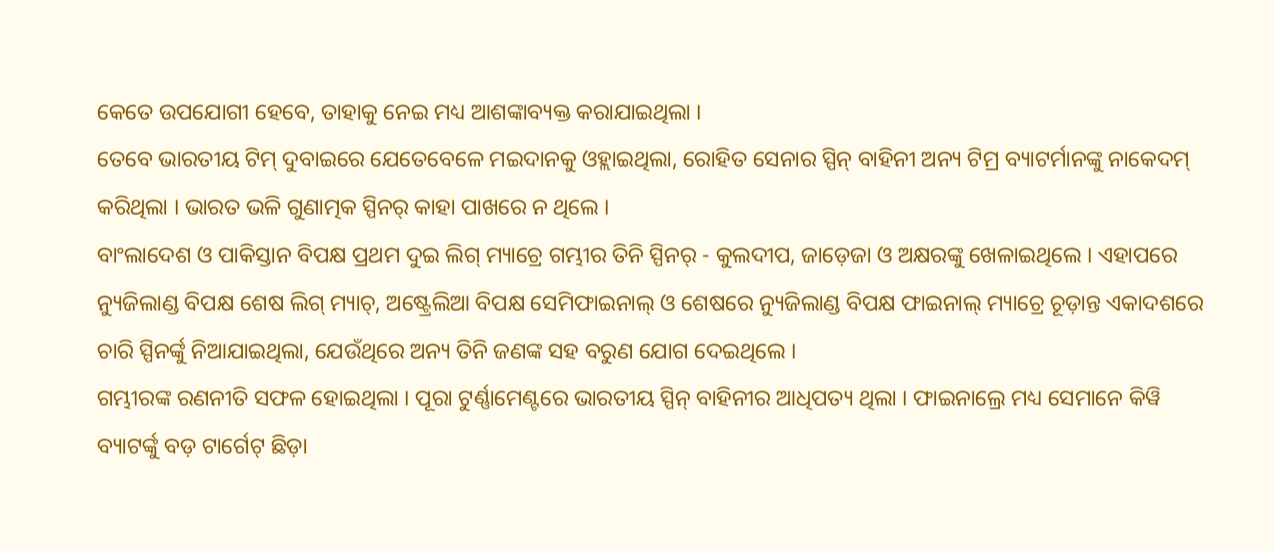କେତେ ଉପଯୋଗୀ ହେବେ, ତାହାକୁ ନେଇ ମଧ୍ୟ ଆଶଙ୍କାବ୍ୟକ୍ତ କରାଯାଇଥିଲା ।
ତେବେ ଭାରତୀୟ ଟିମ୍ ଦୁବାଇରେ ଯେତେବେଳେ ମଇଦାନକୁ ଓହ୍ଲାଇଥିଲା, ରୋହିତ ସେନାର ସ୍ପିନ୍ ବାହିନୀ ଅନ୍ୟ ଟିମ୍ର ବ୍ୟାଟର୍ମାନଙ୍କୁ ନାକେଦମ୍ କରିଥିଲା । ଭାରତ ଭଳି ଗୁଣାତ୍ମକ ସ୍ପିନର୍ କାହା ପାଖରେ ନ ଥିଲେ ।
ବାଂଲାଦେଶ ଓ ପାକିସ୍ତାନ ବିପକ୍ଷ ପ୍ରଥମ ଦୁଇ ଲିଗ୍ ମ୍ୟାଚ୍ରେ ଗମ୍ଭୀର ତିନି ସ୍ପିନର୍ - କୁଲଦୀପ, ଜାଡ଼େଜା ଓ ଅକ୍ଷରଙ୍କୁ ଖେଳାଇଥିଲେ । ଏହାପରେ ନ୍ୟୁଜିଲାଣ୍ଡ ବିପକ୍ଷ ଶେଷ ଲିଗ୍ ମ୍ୟାଚ୍, ଅଷ୍ଟ୍ରେଲିଆ ବିପକ୍ଷ ସେମିଫାଇନାଲ୍ ଓ ଶେଷରେ ନ୍ୟୁଜିଲାଣ୍ଡ ବିପକ୍ଷ ଫାଇନାଲ୍ ମ୍ୟାଚ୍ରେ ଚୂଡ଼ାନ୍ତ ଏକାଦଶରେ ଚାରି ସ୍ପିନର୍ଙ୍କୁ ନିଆଯାଇଥିଲା, ଯେଉଁଥିରେ ଅନ୍ୟ ତିନି ଜଣଙ୍କ ସହ ବରୁଣ ଯୋଗ ଦେଇଥିଲେ ।
ଗମ୍ଭୀରଙ୍କ ରଣନୀତି ସଫଳ ହୋଇଥିଲା । ପୂରା ଟୁର୍ଣ୍ଣାମେଣ୍ଟରେ ଭାରତୀୟ ସ୍ପିନ୍ ବାହିନୀର ଆଧିପତ୍ୟ ଥିଲା । ଫାଇନାଲ୍ରେ ମଧ୍ୟ ସେମାନେ କିୱି ବ୍ୟାଟର୍ଙ୍କୁ ବଡ଼ ଟାର୍ଗେଟ୍ ଛିଡ଼ା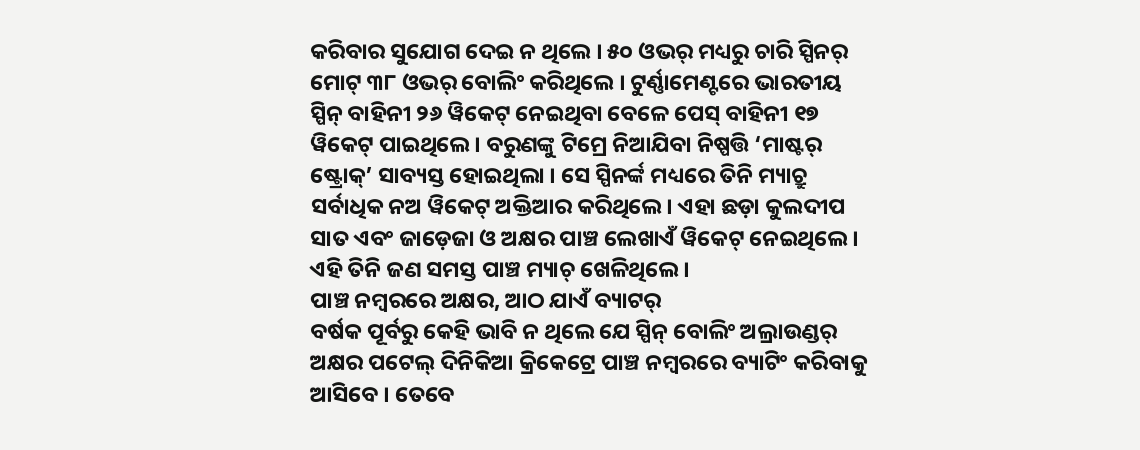କରିବାର ସୁଯୋଗ ଦେଇ ନ ଥିଲେ । ୫୦ ଓଭର୍ ମଧ୍ୟରୁ ଚାରି ସ୍ପିନର୍ ମୋଟ୍ ୩୮ ଓଭର୍ ବୋଲିଂ କରିଥିଲେ । ଟୁର୍ଣ୍ଣାମେଣ୍ଟରେ ଭାରତୀୟ ସ୍ପିନ୍ ବାହିନୀ ୨୬ ୱିକେଟ୍ ନେଇଥିବା ବେଳେ ପେସ୍ ବାହିନୀ ୧୭ ୱିକେଟ୍ ପାଇଥିଲେ । ବରୁଣଙ୍କୁ ଟିମ୍ରେ ନିଆଯିବା ନିଷ୍ପତ୍ତି ‘ମାଷ୍ଟର୍ ଷ୍ଟ୍ରୋକ୍’ ସାବ୍ୟସ୍ତ ହୋଇଥିଲା । ସେ ସ୍ପିନର୍ଙ୍କ ମଧ୍ୟରେ ତିନି ମ୍ୟାଚ୍ରୁ ସର୍ବାଧିକ ନଅ ୱିକେଟ୍ ଅକ୍ତିଆର କରିଥିଲେ। ଏହା ଛଡ଼ା କୁଲଦୀପ ସାତ ଏବଂ ଜାଡ଼େଜା ଓ ଅକ୍ଷର ପାଞ୍ଚ ଲେଖାଏଁ ୱିକେଟ୍ ନେଇଥିଲେ । ଏହି ତିନି ଜଣ ସମସ୍ତ ପାଞ୍ଚ ମ୍ୟାଚ୍ ଖେଳିଥିଲେ ।
ପାଞ୍ଚ ନମ୍ବରରେ ଅକ୍ଷର, ଆଠ ଯାଏଁ ବ୍ୟାଟର୍
ବର୍ଷକ ପୂର୍ବରୁ କେହି ଭାବି ନ ଥିଲେ ଯେ ସ୍ପିନ୍ ବୋଲିଂ ଅଲ୍ରାଉଣ୍ଡର୍ ଅକ୍ଷର ପଟେଲ୍ ଦିନିକିଆ କ୍ରିକେଟ୍ରେ ପାଞ୍ଚ ନମ୍ବରରେ ବ୍ୟାଟିଂ କରିବାକୁ ଆସିବେ । ତେବେ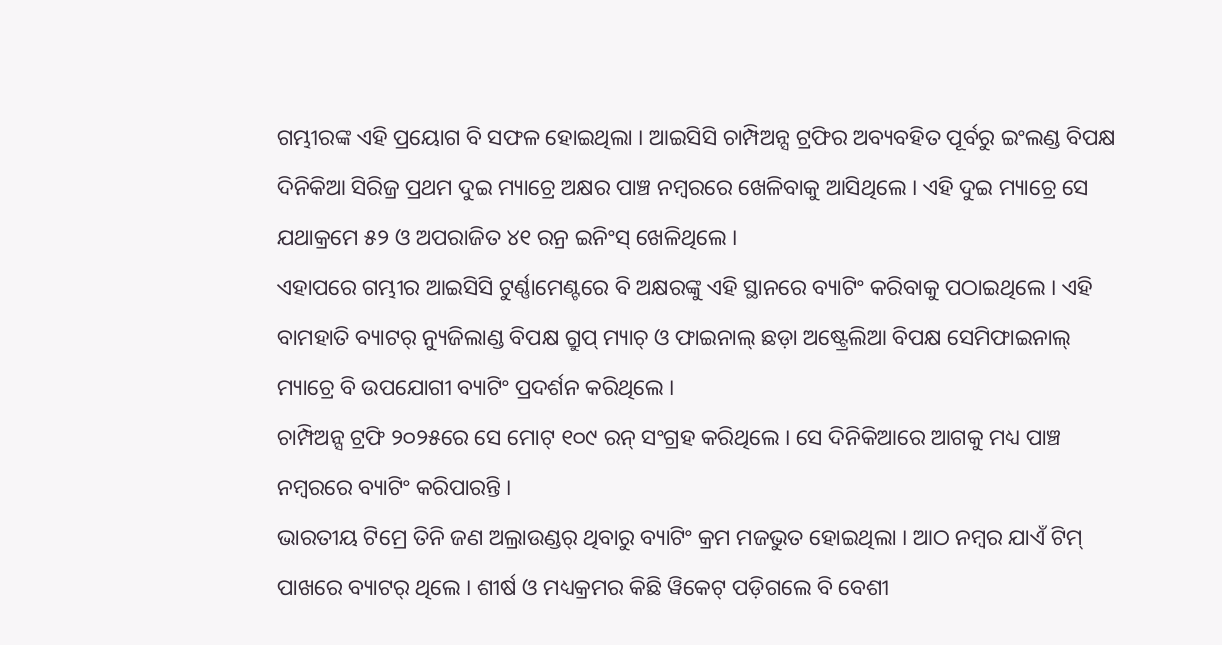ଗମ୍ଭୀରଙ୍କ ଏହି ପ୍ରୟୋଗ ବି ସଫଳ ହୋଇଥିଲା । ଆଇସିସି ଚାମ୍ପିଅନ୍ସ ଟ୍ରଫିର ଅବ୍ୟବହିତ ପୂର୍ବରୁ ଇଂଲଣ୍ଡ ବିପକ୍ଷ ଦିନିକିଆ ସିରିଜ୍ର ପ୍ରଥମ ଦୁଇ ମ୍ୟାଚ୍ରେ ଅକ୍ଷର ପାଞ୍ଚ ନମ୍ବରରେ ଖେଳିବାକୁ ଆସିଥିଲେ । ଏହି ଦୁଇ ମ୍ୟାଚ୍ରେ ସେ ଯଥାକ୍ରମେ ୫୨ ଓ ଅପରାଜିତ ୪୧ ରନ୍ର ଇନିଂସ୍ ଖେଳିଥିଲେ ।
ଏହାପରେ ଗମ୍ଭୀର ଆଇସିସି ଟୁର୍ଣ୍ଣାମେଣ୍ଟରେ ବି ଅକ୍ଷରଙ୍କୁ ଏହି ସ୍ଥାନରେ ବ୍ୟାଟିଂ କରିବାକୁ ପଠାଇଥିଲେ । ଏହି ବାମହାତି ବ୍ୟାଟର୍ ନ୍ୟୁଜିଲାଣ୍ଡ ବିପକ୍ଷ ଗ୍ରୁପ୍ ମ୍ୟାଚ୍ ଓ ଫାଇନାଲ୍ ଛଡ଼ା ଅଷ୍ଟ୍ରେଲିଆ ବିପକ୍ଷ ସେମିଫାଇନାଲ୍ ମ୍ୟାଚ୍ରେ ବି ଉପଯୋଗୀ ବ୍ୟାଟିଂ ପ୍ରଦର୍ଶନ କରିଥିଲେ ।
ଚାମ୍ପିଅନ୍ସ ଟ୍ରଫି ୨୦୨୫ରେ ସେ ମୋଟ୍ ୧୦୯ ରନ୍ ସଂଗ୍ରହ କରିଥିଲେ । ସେ ଦିନିକିଆରେ ଆଗକୁ ମଧ୍ୟ ପାଞ୍ଚ ନମ୍ବରରେ ବ୍ୟାଟିଂ କରିପାରନ୍ତି ।
ଭାରତୀୟ ଟିମ୍ରେ ତିନି ଜଣ ଅଲ୍ରାଉଣ୍ଡର୍ ଥିବାରୁ ବ୍ୟାଟିଂ କ୍ରମ ମଜଭୁତ ହୋଇଥିଲା । ଆଠ ନମ୍ବର ଯାଏଁ ଟିମ୍ ପାଖରେ ବ୍ୟାଟର୍ ଥିଲେ । ଶୀର୍ଷ ଓ ମଧ୍ୟକ୍ରମର କିଛି ୱିକେଟ୍ ପଡ଼ିଗଲେ ବି ବେଶୀ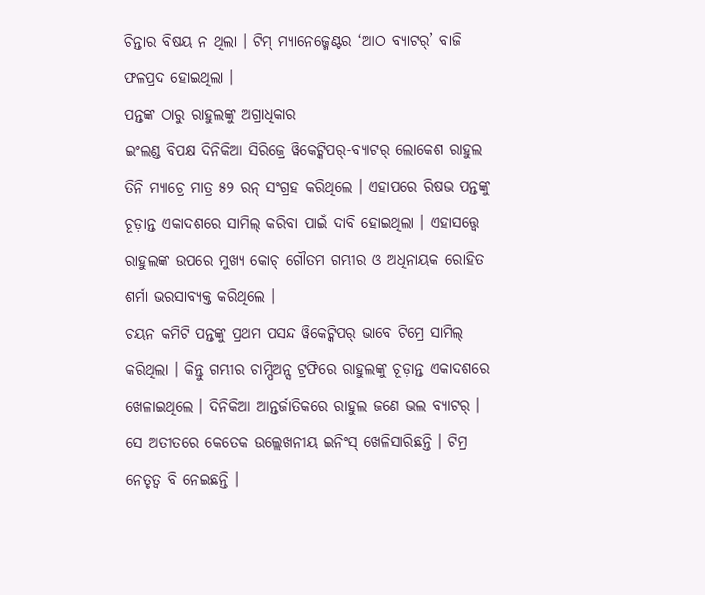ଚିନ୍ତାର ବିଷୟ ନ ଥିଲା । ଟିମ୍ ମ୍ୟାନେଜ୍ମେଣ୍ଟର ‘ଆଠ ବ୍ୟାଟର୍’ ବାଜି ଫଳପ୍ରଦ ହୋଇଥିଲା ।
ପନ୍ତଙ୍କ ଠାରୁ ରାହୁଲଙ୍କୁ ଅଗ୍ରାଧିକାର
ଇଂଲଣ୍ଡ ବିପକ୍ଷ ଦିନିକିଆ ସିରିଜ୍ରେ ୱିକେଟ୍କିପର୍-ବ୍ୟାଟର୍ ଲୋକେଶ ରାହୁଲ ତିନି ମ୍ୟାଚ୍ରେ ମାତ୍ର ୫୨ ରନ୍ ସଂଗ୍ରହ କରିଥିଲେ । ଏହାପରେ ରିଷଭ ପନ୍ତଙ୍କୁ ଚୂଡ଼ାନ୍ତ ଏକାଦଶରେ ସାମିଲ୍ କରିବା ପାଇଁ ଦାବି ହୋଇଥିଲା । ଏହାସତ୍ତ୍ୱେ ରାହୁଲଙ୍କ ଉପରେ ମୁଖ୍ୟ କୋଚ୍ ଗୌତମ ଗମ୍ଭୀର ଓ ଅଧିନାୟକ ରୋହିତ ଶର୍ମା ଭରସାବ୍ୟକ୍ତ କରିଥିଲେ ।
ଚୟନ କମିଟି ପନ୍ତଙ୍କୁ ପ୍ରଥମ ପସନ୍ଦ ୱିକେଟ୍କିପର୍ ଭାବେ ଟିମ୍ରେ ସାମିଲ୍ କରିଥିଲା । କିନ୍ତୁ ଗମ୍ଭୀର ଚାମ୍ପିଅନ୍ସ ଟ୍ରଫିରେ ରାହୁଲଙ୍କୁ ଚୂଡ଼ାନ୍ତ ଏକାଦଶରେ ଖେଳାଇଥିଲେ । ଦିନିକିଆ ଆନ୍ତର୍ଜାତିକରେ ରାହୁଲ ଜଣେ ଭଲ ବ୍ୟାଟର୍ । ସେ ଅତୀତରେ କେତେକ ଉଲ୍ଲେଖନୀୟ ଇନିଂସ୍ ଖେଳିସାରିଛନ୍ତି । ଟିମ୍ର ନେତୃତ୍ୱ ବି ନେଇଛନ୍ତି ।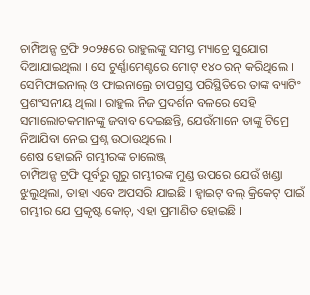ଚାମ୍ପିଅନ୍ସ ଟ୍ରଫି ୨୦୨୫ରେ ରାହୁଲଙ୍କୁ ସମସ୍ତ ମ୍ୟାଚ୍ରେ ସୁଯୋଗ ଦିଆଯାଇଥିଲା । ସେ ଟୁର୍ଣ୍ଣାମେଣ୍ଟରେ ମୋଟ୍ ୧୪୦ ରନ୍ କରିଥିଲେ । ସେମିଫାଇନାଲ୍ ଓ ଫାଇନାଲ୍ରେ ଚାପଗ୍ରସ୍ତ ପରିସ୍ଥିତିରେ ତାଙ୍କ ବ୍ୟାଟିଂ ପ୍ରଶଂସନୀୟ ଥିଲା । ରାହୁଲ ନିଜ ପ୍ରଦର୍ଶନ ବଳରେ ସେହି ସମାଲୋଚକମାନଙ୍କୁ ଜବାବ ଦେଇଛନ୍ତି, ଯେଉଁମାନେ ତାଙ୍କୁ ଟିମ୍ରେ ନିଆଯିବା ନେଇ ପ୍ରଶ୍ନ ଉଠାଉଥିଲେ ।
ଶେଷ ହୋଇନି ଗମ୍ଭୀରଙ୍କ ଚାଲେଞ୍ଜ୍
ଚାମ୍ପିଅନ୍ସ ଟ୍ରଫି ପୂର୍ବରୁ ଗୁରୁ ଗମ୍ଭୀରଙ୍କ ମୁଣ୍ଡ ଉପରେ ଯେଉଁ ଖଣ୍ଡା ଝୁଲୁଥିଲା, ତାହା ଏବେ ଅପସରି ଯାଇଛି । ହ୍ୱାଇଟ୍ ବଲ୍ କ୍ରିକେଟ୍ ପାଇଁ ଗମ୍ଭୀର ଯେ ପ୍ରକୃଷ୍ଟ କୋଚ୍, ଏହା ପ୍ରମାଣିତ ହୋଇଛି ।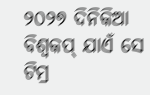୨୦୨୭ ଦିନିକିଆ ବିଶ୍ୱକପ୍ ଯାଏଁ ସେ ଟିମ୍ର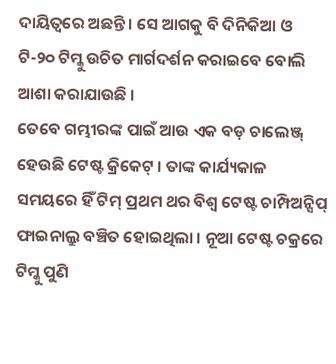ଦାୟିତ୍ୱରେ ଅଛନ୍ତି । ସେ ଆଗକୁ ବି ଦିନିକିଆ ଓ ଟି-୨୦ ଟିମ୍କୁ ଉଚିତ ମାର୍ଗଦର୍ଶନ କରାଇବେ ବୋଲି ଆଶା କରାଯାଉଛି ।
ତେବେ ଗମ୍ଭୀରଙ୍କ ପାଇଁ ଆଉ ଏକ ବଡ଼ ଚାଲେଞ୍ଜ୍ ହେଉଛି ଟେଷ୍ଟ କ୍ରିକେଟ୍ । ତାଙ୍କ କାର୍ଯ୍ୟକାଳ ସମୟରେ ହିଁ ଟିମ୍ ପ୍ରଥମ ଥର ବିଶ୍ୱ ଟେଷ୍ଟ ଚାମ୍ପିଅନ୍ସିପ୍ ଫାଇନାଲ୍ରୁ ବଞ୍ଚିତ ହୋଇଥିଲା । ନୂଆ ଟେଷ୍ଟ ଚକ୍ରରେ ଟିମ୍କୁ ପୁଣି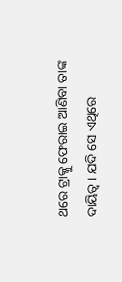ଥରେ ଟ୍ରାକ୍କୁ ଫେରାଇ ଆଣିବା ତାଙ୍କ ଦାୟିତ୍ୱ । ଯଦି ସେ ଏଥିରେ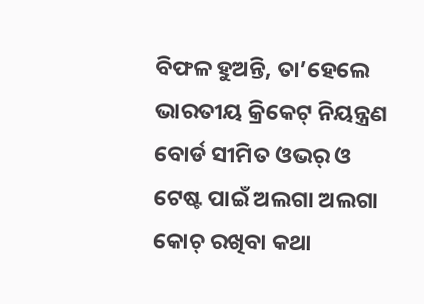ବିଫଳ ହୁଅନ୍ତି, ତା’ହେଲେ ଭାରତୀୟ କ୍ରିକେଟ୍ ନିୟନ୍ତ୍ରଣ ବୋର୍ଡ ସୀମିତ ଓଭର୍ ଓ ଟେଷ୍ଟ ପାଇଁ ଅଲଗା ଅଲଗା କୋଚ୍ ରଖିବା କଥା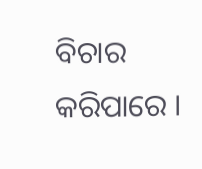ବିଚାର କରିପାରେ ।